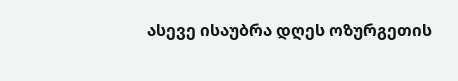ასევე ისაუბრა დღეს ოზურგეთის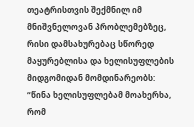თეატრისთვის შექმნილ იმ მნიშვნელოვან პრობლემებზეც, რისი დამსახურებაც სწორედ მაყურებლისა და ხელისუფლების მიდგომიდან მომდინარეობს:
“წინა ხელისუფლებამ მოახერხა, რომ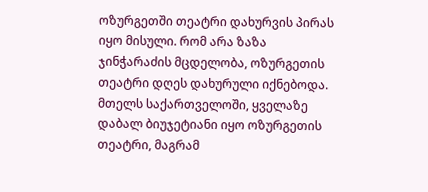ოზურგეთში თეატრი დახურვის პირას იყო მისული. რომ არა ზაზა ჯინჭარაძის მცდელობა, ოზურგეთის თეატრი დღეს დახურული იქნებოდა. მთელს საქართველოში, ყველაზე დაბალ ბიუჯეტიანი იყო ოზურგეთის თეატრი, მაგრამ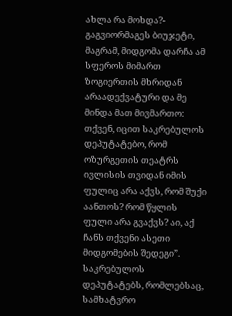ახლა რა მოხდა?- გაგვიორმაგეს ბიუჯეტი, მაგრამ, მიდგომა დარჩა ამ სფეროს მიმართ ზოგიერთის მხრიდან არაადექვატური და მე მინდა მათ მივმართო: თქვენ, იცით საკრებულოს დეპუტატებო, რომ ოზურგეთის თეატრს ივლისის თვიდან იმის ფულიც არა აქვს, რომ შუქი აანთოს? რომ წყლის ფული არა გვაქვს? აი, აქ ჩანს თქვენი ასეთი მიდგომების შედეგი”.
საკრებულოს დეპუტატებს, რომლებსაც, სამხატვრო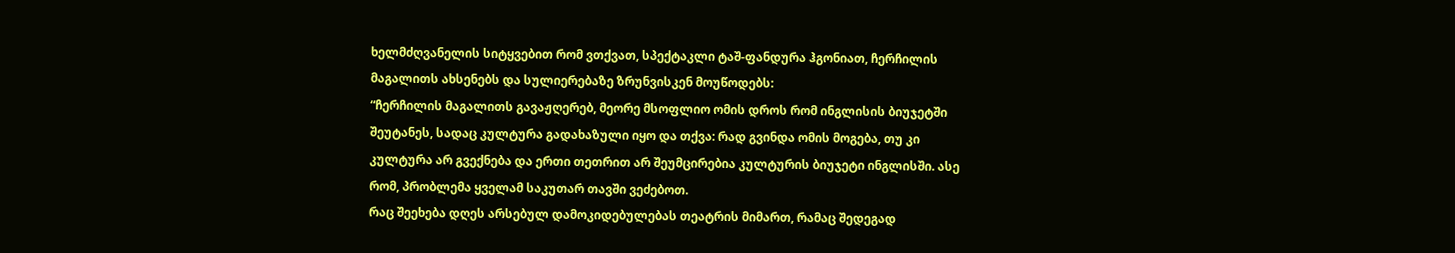ხელმძღვანელის სიტყვებით რომ ვთქვათ, სპექტაკლი ტაშ-ფანდურა ჰგონიათ, ჩერჩილის მაგალითს ახსენებს და სულიერებაზე ზრუნვისკენ მოუწოდებს:
“ჩერჩილის მაგალითს გავაჟღერებ, მეორე მსოფლიო ომის დროს რომ ინგლისის ბიუჯეტში შეუტანეს, სადაც კულტურა გადახაზული იყო და თქვა: რად გვინდა ომის მოგება, თუ კი კულტურა არ გვექნება და ერთი თეთრით არ შეუმცირებია კულტურის ბიუჯეტი ინგლისში. ასე რომ, პრობლემა ყველამ საკუთარ თავში ვეძებოთ.
რაც შეეხება დღეს არსებულ დამოკიდებულებას თეატრის მიმართ, რამაც შედეგად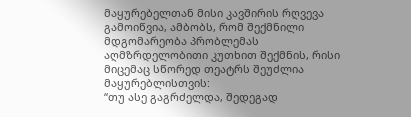მაყურებელთან მისი კავშირის რღვევა გამოიწვია, ამბობს, რომ შექმნილი მდგომარეობა პრობლემას აღმზრდელობითი კუთხით შექმნის, რისი მიცემაც სწორედ თეატრს შეუძლია მაყურებლისთვის:
“თუ ასე გაგრძელდა, შედეგად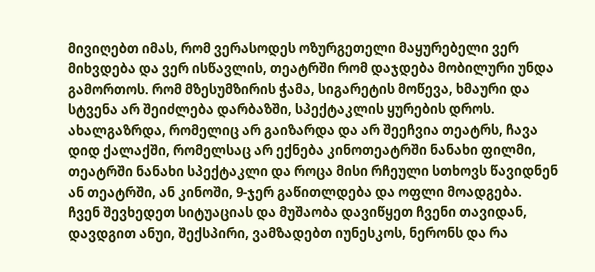მივიღებთ იმას, რომ ვერასოდეს ოზურგეთელი მაყურებელი ვერ მიხვდება და ვერ ისწავლის, თეატრში რომ დაჯდება მობილური უნდა გამორთოს. რომ მზესუმზირის ჭამა, სიგარეტის მოწევა, ხმაური და სტვენა არ შეიძლება დარბაზში, სპექტაკლის ყურების დროს.
ახალგაზრდა, რომელიც არ გაიზარდა და არ შეეჩვია თეატრს, ჩავა დიდ ქალაქში, რომელსაც არ ექნება კინოთეატრში ნანახი ფილმი, თეატრში ნანახი სპექტაკლი და როცა მისი რჩეული სთხოვს წავიდნენ ან თეატრში, ან კინოში, 9-ჯერ გაწითლდება და ოფლი მოადგება.
ჩვენ შევხედეთ სიტუაციას და მუშაობა დავიწყეთ ჩვენი თავიდან, დავდგით ანუი, შექსპირი, ვამზადებთ იუნესკოს, ნერონს და რა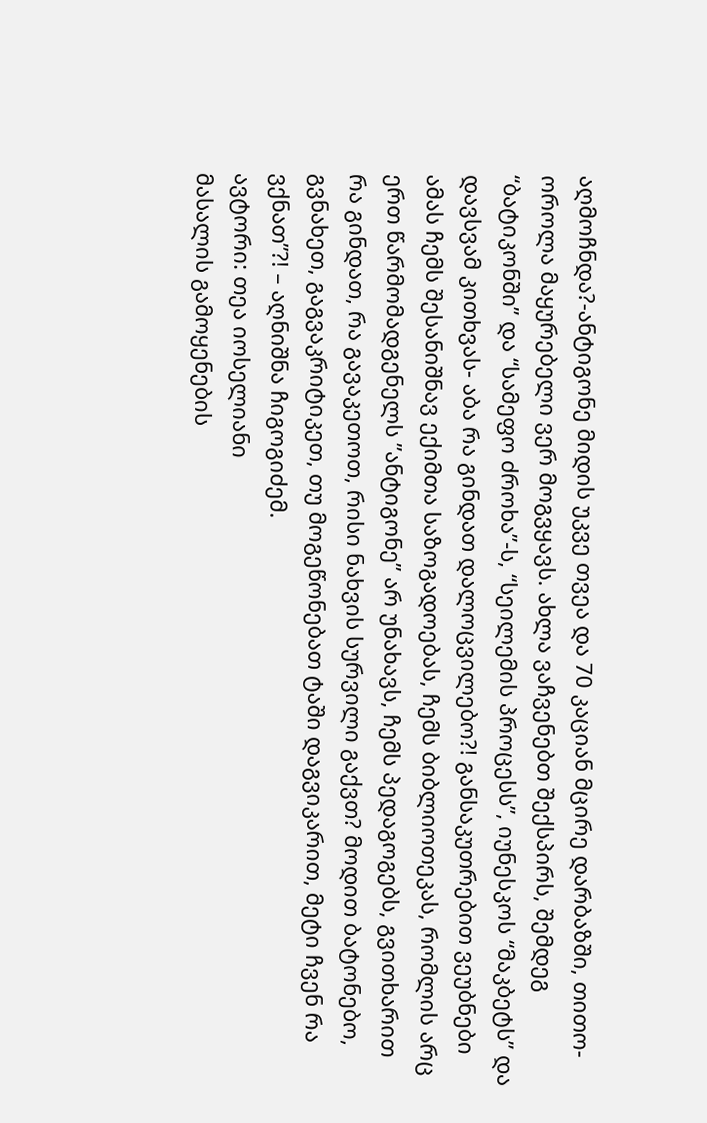აღმოჩნდა?-ანტიგონე მიდის უკვე თვეა და 70 კაციან მცირე დარბაზში, თითო-ოროლა მაყურებელი ვერ მოგვყავს. ახლა ვაჩვენებთ შექსპირს, შემდეგ “ბატიკონში” და “სამეფო ძროხა”-ს, “სეილემის პროცესს”, იუნესკოს “მაკბეტს” და დავსვამ კითხვას- აბა რა გინდათ დალოცვილებო?! განსაკუთრებით ვეუბნები ამას ჩემს შესანიშნავ ექიმთა საზოგადოებას, ჩემს ბიბლიოთეკას, რომლის არც ერთ წარმომადგენელს ”ანტიგონე” არ უნახავს, ჩემს პედაგოგებს, გვითხარით რა გინდათ, რა გავაკეთოთ, რისი ნახვის სურვილი გაქვთ? მოდით ბატონებო, გვნახეთ, გაგვაკრიტიკეთ, თუ მოგეწონებათ ტაში დაგვიკარით, მეტი ჩვენ რა ვქნათ”?! – აღნიშნა ჩიგოგიძემ.
ავტორი: თეა იოსელიანი
მასალის გამოყენების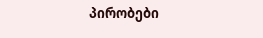პირობები